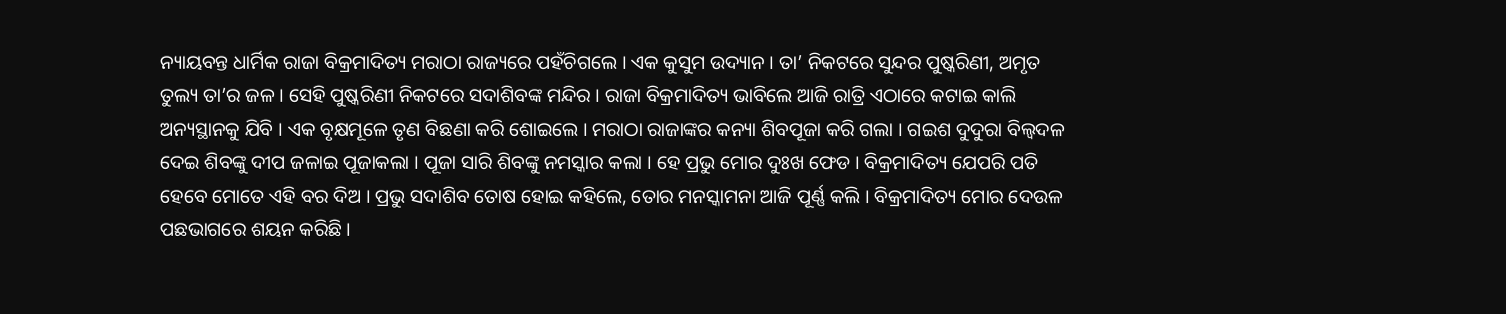ନ୍ୟାୟବନ୍ତ ଧାର୍ମିକ ରାଜା ବିକ୍ରମାଦିତ୍ୟ ମରାଠା ରାଜ୍ୟରେ ପହଁଚିଗଲେ । ଏକ କୁସୁମ ଉଦ୍ୟାନ । ତା’ ନିକଟରେ ସୁନ୍ଦର ପୁଷ୍କରିଣୀ, ଅମୃତ ତୁଲ୍ୟ ତା’ର ଜଳ । ସେହି ପୁଷ୍କରିଣୀ ନିକଟରେ ସଦାଶିବଙ୍କ ମନ୍ଦିର । ରାଜା ବିକ୍ରମାଦିତ୍ୟ ଭାବିଲେ ଆଜି ରାତ୍ରି ଏଠାରେ କଟାଇ କାଲି ଅନ୍ୟସ୍ଥାନକୁ ଯିବି । ଏକ ବୃକ୍ଷମୂଳେ ତୃଣ ବିଛଣା କରି ଶୋଇଲେ । ମରାଠା ରାଜାଙ୍କର କନ୍ୟା ଶିବପୂଜା କରି ଗଲା । ଗଇଶ ଦୁଦୁରା ବିଲ୍ୱଦଳ ଦେଇ ଶିବଙ୍କୁ ଦୀପ ଜଳାଇ ପୂଜାକଲା । ପୂଜା ସାରି ଶିବଙ୍କୁ ନମସ୍କାର କଲା । ହେ ପ୍ରଭୁ ମୋର ଦୁଃଖ ଫେଡ । ବିକ୍ରମାଦିତ୍ୟ ଯେପରି ପତି ହେବେ ମୋତେ ଏହି ବର ଦିଅ । ପ୍ରଭୁ ସଦାଶିବ ତୋଷ ହୋଇ କହିଲେ, ତୋର ମନସ୍କାମନା ଆଜି ପୂର୍ଣ୍ଣ କଲି । ବିକ୍ରମାଦିତ୍ୟ ମୋର ଦେଉଳ ପଛଭାଗରେ ଶୟନ କରିଛି ।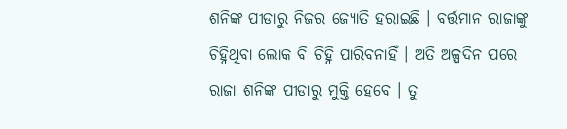ଶନିଙ୍କ ପୀଡାରୁ ନିଜର ଜ୍ୟୋତି ହରାଇଛି । ବର୍ତ୍ତମାନ ରାଜାଙ୍କୁ ଚିହ୍ନିଥିବା ଲୋକ ବି ଚିହ୍ନି ପାରିବନାହିଁ । ଅତି ଅଳ୍ପଦିନ ପରେ ରାଜା ଶନିଙ୍କ ପୀଡାରୁ ମୁକ୍ତି ହେବେ । ତୁ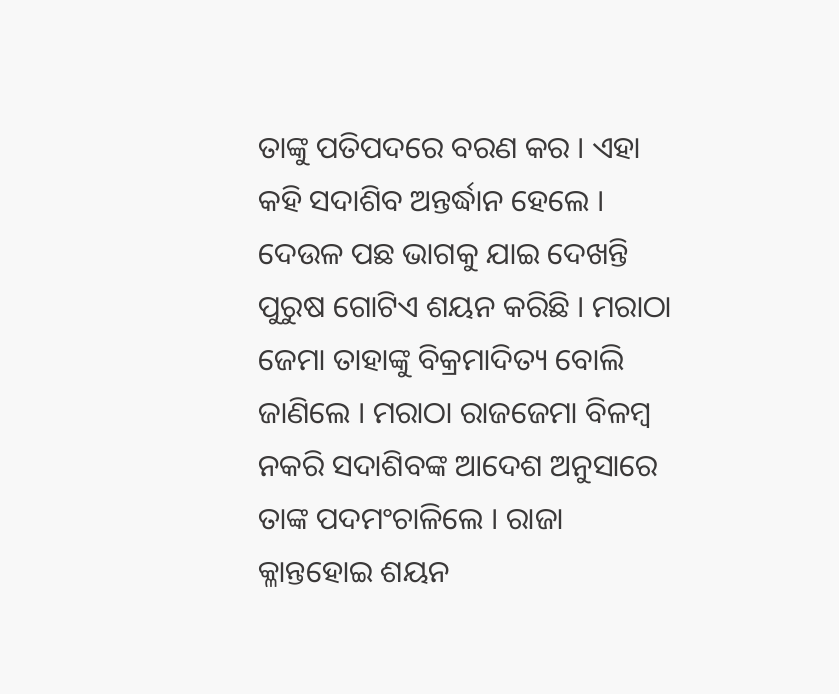ତାଙ୍କୁ ପତିପଦରେ ବରଣ କର । ଏହା କହି ସଦାଶିବ ଅନ୍ତର୍ଦ୍ଧାନ ହେଲେ । ଦେଉଳ ପଛ ଭାଗକୁ ଯାଇ ଦେଖନ୍ତି ପୁରୁଷ ଗୋଟିଏ ଶୟନ କରିଛି । ମରାଠା ଜେମା ତାହାଙ୍କୁ ବିକ୍ରମାଦିତ୍ୟ ବୋଲି ଜାଣିଲେ । ମରାଠା ରାଜଜେମା ବିଳମ୍ବ ନକରି ସଦାଶିବଙ୍କ ଆଦେଶ ଅନୁସାରେ ତାଙ୍କ ପଦମଂଚାଳିଲେ । ରାଜା କ୍ଳାନ୍ତହୋଇ ଶୟନ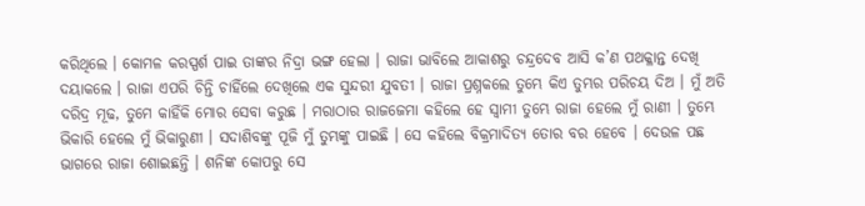କରିଥିଲେ । କୋମଳ କରସ୍ପର୍ଶ ପାଇ ତାଙ୍କର ନିଦ୍ରା ଭଙ୍ଗ ହେଲା । ରାଜା ଭାବିଲେ ଆକାଶରୁ ଚନ୍ଦ୍ରଦେବ ଆସି କ’ଣ ପଥକ୍ଳାନ୍ତ ଦେଖି ଦୟାକଲେ । ରାଜା ଏପରି ଚିନ୍ତି ଚାହିଁଲେ ଦେଖିଲେ ଏକ ସୁନ୍ଦରୀ ଯୁବତୀ । ରାଜା ପ୍ରଶ୍ନକଲେ ତୁମ୍ଭେ କିଏ ତୁମ୍ଭର ପରିଚୟ ଦିଅ । ମୁଁ ଅତି ଦରିଦ୍ର ମୂଢ, ତୁମେ କାହିଁକି ମୋର ସେବା କରୁଛ । ମରାଠାର ରାଜଜେମା କହିଲେ ହେ ସ୍ୱାମୀ ତୁମ୍ଭେ ରାଜା ହେଲେ ମୁଁ ରାଣୀ । ତୁମ୍ଭେ ଭିକାରି ହେଲେ ମୁଁ ଭିକାରୁଣୀ । ସଦାଶିବଙ୍କୁ ପୂଜି ମୁଁ ତୁମ୍ଭଙ୍କୁ ପାଇଛି । ସେ କହିଲେ ବିକ୍ରମାଦିତ୍ୟ ତୋର ବର ହେବେ । ଦେଉଳ ପଛ ଭାଗରେ ରାଜା ଶୋଇଛନ୍ତି । ଶନିଙ୍କ କୋପରୁ ସେ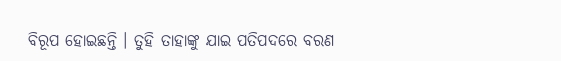ବିରୂପ ହୋଇଛନ୍ତି । ତୁହି ତାହାଙ୍କୁ ଯାଇ ପତିପଦରେ ବରଣ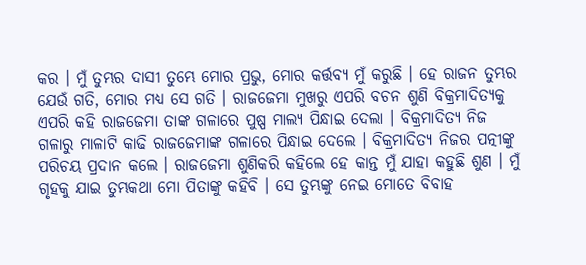କର । ମୁଁ ତୁମ୍ଭର ଦାସୀ ତୁମ୍ଭେ ମୋର ପ୍ରଭୁ, ମୋର କର୍ତ୍ତବ୍ୟ ମୁଁ କରୁଛି । ହେ ରାଜନ ତୁମ୍ଭର ଯେଉଁ ଗତି, ମୋର ମଧ୍ୟ ସେ ଗତି । ରାଜଜେମା ମୁଖରୁ ଏପରି ବଚନ ଶୁଣି ବିକ୍ରମାଦିତ୍ୟକୁ ଏପରି କହି ରାଜଜେମା ତାଙ୍କ ଗଳାରେ ପୁଷ୍ପ ମାଲ୍ୟ ପିନ୍ଧାଇ ଦେଲା । ବିକ୍ରମାଦିତ୍ୟ ନିଜ ଗଳାରୁ ମାଳାଟି କାଢି ରାଜଜେମାଙ୍କ ଗଳାରେ ପିନ୍ଧାଇ ଦେଲେ । ବିକ୍ରମାଦିତ୍ୟ ନିଜର ପତ୍ନୀଙ୍କୁ ପରିଚୟ ପ୍ରଦାନ କଲେ । ରାଜଜେମା ଶୁଣିକରି କହିଲେ ହେ କାନ୍ତ ମୁଁ ଯାହା କହୁଛି ଶୁଣ । ମୁଁ ଗୃହକୁ ଯାଇ ତୁମ୍ଭକଥା ମୋ ପିତାଙ୍କୁ କହିବି । ସେ ତୁମ୍ଭଙ୍କୁ ନେଇ ମୋତେ ବିବାହ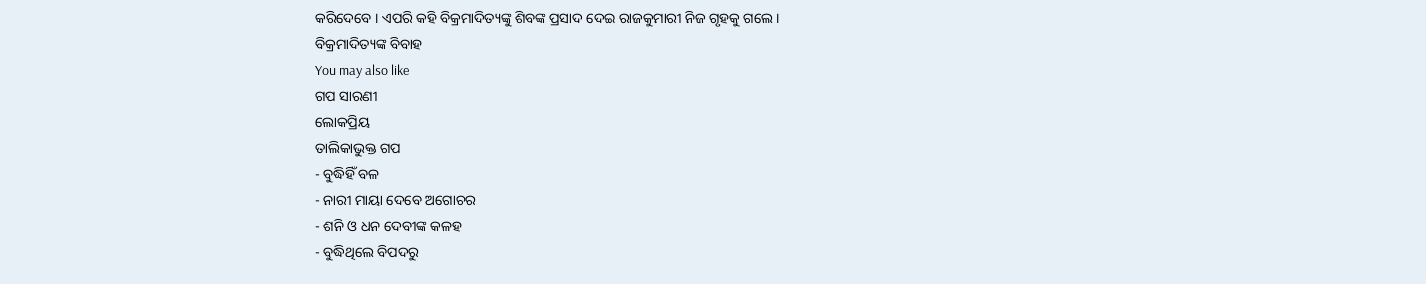କରିଦେବେ । ଏପରି କହି ବିକ୍ରମାଦିତ୍ୟଙ୍କୁ ଶିବଙ୍କ ପ୍ରସାଦ ଦେଇ ରାଜକୁମାରୀ ନିଜ ଗୃହକୁ ଗଲେ ।
ବିକ୍ରମାଦିତ୍ୟଙ୍କ ବିବାହ
You may also like
ଗପ ସାରଣୀ
ଲୋକପ୍ରିୟ
ତାଲିକାଭୁକ୍ତ ଗପ
- ବୁଦ୍ଧିହିଁ ବଳ
- ନାରୀ ମାୟା ଦେବେ ଅଗୋଚର
- ଶନି ଓ ଧନ ଦେବୀଙ୍କ କଳହ
- ବୁଦ୍ଧିଥିଲେ ବିପଦରୁ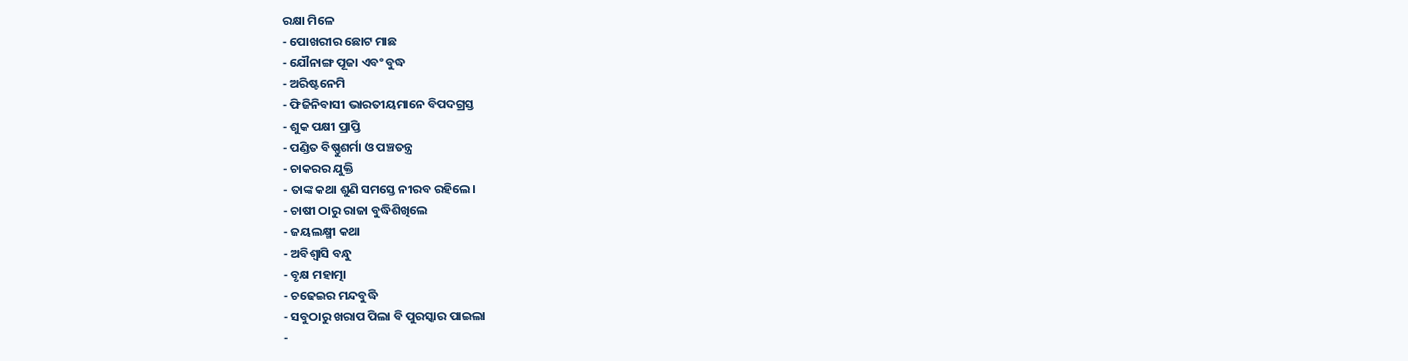ରକ୍ଷା ମିଳେ
- ପୋଖରୀର ଛୋଟ ମାଛ
- ଯୌନାଙ୍ଗ ପୂଜା ଏବଂ ବୁଦ୍ଧ
- ଅରିଷ୍ଟନେମି
- ଫିଜିନିବାସୀ ଭାରତୀୟମାନେ ବିପଦଗ୍ରସ୍ତ
- ଶୁକ ପକ୍ଷୀ ପ୍ରାପ୍ତି
- ପଣ୍ଡିତ ବିଷ୍ଣୁଶର୍ମା ଓ ପଞ୍ଚତନ୍ତ୍ର
- ଚାକରର ଯୁକ୍ତି
- ତାଙ୍କ କଥା ଶୁଣି ସମସ୍ତେ ନୀରବ ରହିଲେ।
- ଚାଷୀ ଠାରୁ ରାଜା ବୁଦ୍ଧିଶିଖିଲେ
- ଜୟଲକ୍ଷ୍ମୀ କଥା
- ଅବିଶ୍ୱାସି ବନ୍ଧୁ
- ବୃକ୍ଷ ମହାତ୍ମା
- ଚଢେଇର ମନ୍ଦବୁଦ୍ଧି
- ସବୁଠାରୁ ଖରାପ ପିଲା ବି ପୁରସ୍କାର ପାଇଲା
-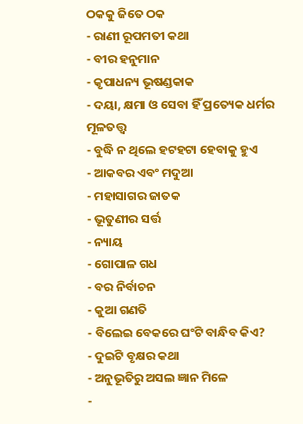ଠକକୁ ଜିତେ ଠକ
- ରାଣୀ ରୂପମତୀ କଥା
- ବୀର ହନୁମାନ
- କୃପାଧନ୍ୟ ଭୂଷଣ୍ଡକାକ
- ଦୟା, କ୍ଷମା ଓ ସେବା ହିଁ ପ୍ରତ୍ୟେକ ଧର୍ମର ମୂଳତତ୍ତ୍ୱ
- ବୁଦ୍ଧି ନ ଥିଲେ ହଟହଟା ହେବାକୁ ହୁଏ
- ଆକବର ଏବଂ ମଦୁଆ
- ମହାସାଗର ଜାତକ
- ଭୂତୁଣୀର ସର୍ତ୍ତ
- ନ୍ୟାୟ
- ଗୋପାଳ ଗଧ
- ବର ନିର୍ବାଚନ
- କୁଆ ଗଣତି
- ବିଲେଇ ବେକରେ ଘଂଟି ବାନ୍ଧିବ କିଏ?
- ଦୁଇଟି ବୃକ୍ଷର କଥା
- ଅନୁଭୂତିରୁ ଅସଲ ଜ୍ଞାନ ମିଳେ
-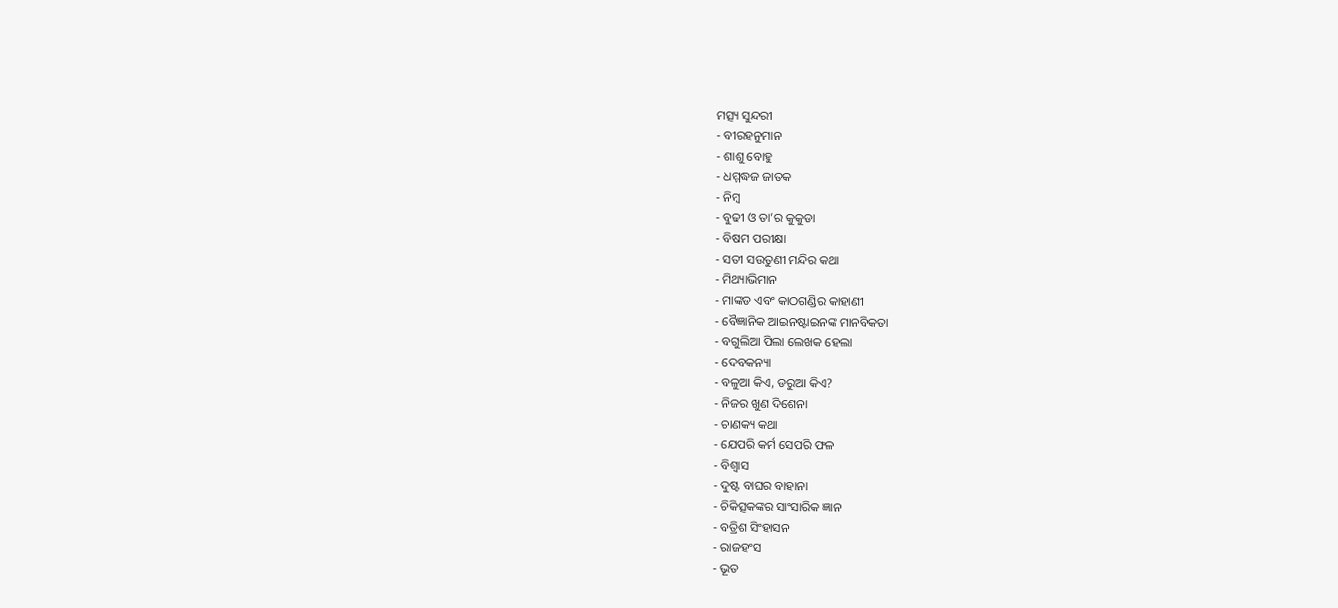ମତ୍ସ୍ୟ ସୁନ୍ଦରୀ
- ବୀରହନୁମାନ
- ଶାଶୁ ବୋହୁ
- ଧମ୍ମଦ୍ଧଜ ଜାତକ
- ନିମ୍ବ
- ବୁଢୀ ଓ ତା’ର କୁକୁଡା
- ବିଷମ ପରୀକ୍ଷା
- ସତୀ ସଉତୁଣୀ ମନ୍ଦିର କଥା
- ମିଥ୍ୟାଭିମାନ
- ମାଙ୍କଡ ଏବଂ କାଠଗଣ୍ଡିର କାହାଣୀ
- ବୈଜ୍ଞାନିକ ଆଇନଷ୍ଟାଇନଙ୍କ ମାନବିକତା
- ବଗୁଲିଆ ପିଲା ଲେଖକ ହେଲା
- ଦେବକନ୍ୟା
- ବଳୁଆ କିଏ, ଡରୁଆ କିଏ?
- ନିଜର ଖୁଣ ଦିଶେନା
- ଚାଣକ୍ୟ କଥା
- ଯେପରି କର୍ମ ସେପରି ଫଳ
- ବିଶ୍ୱାସ
- ଦୁଷ୍ଟ ବାଘର ବାହାନା
- ଚିକିତ୍ସକଙ୍କର ସାଂସାରିକ ଜ୍ଞାନ
- ବତ୍ରିଶ ସିଂହାସନ
- ରାଜହଂସ
- ଭୂତ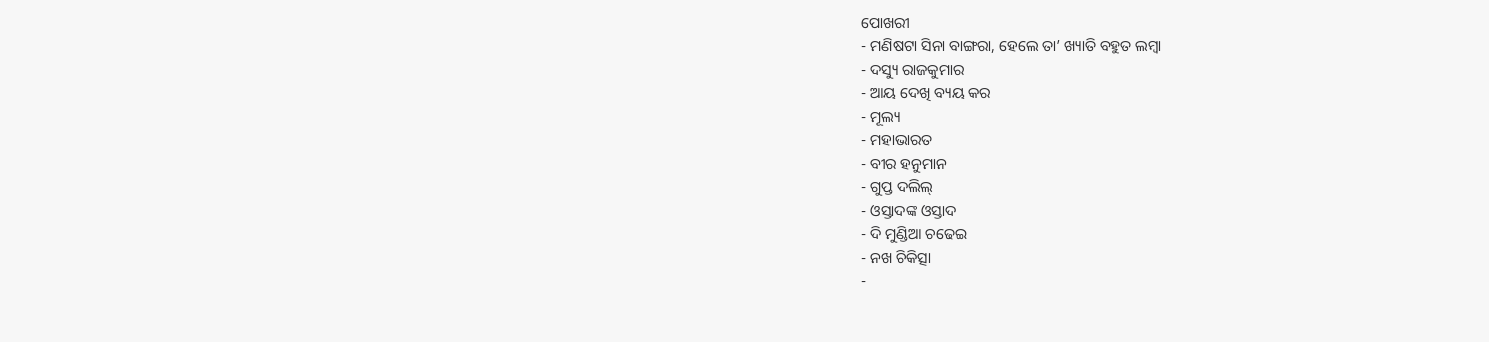ପୋଖରୀ
- ମଣିଷଟା ସିନା ବାଙ୍ଗରା, ହେଲେ ତା’ ଖ୍ୟାତି ବହୁତ ଲମ୍ବା
- ଦସ୍ୟୁ ରାଜକୁମାର
- ଆୟ ଦେଖି ବ୍ୟୟ କର
- ମୂଲ୍ୟ
- ମହାଭାରତ
- ବୀର ହନୁମାନ
- ଗୁପ୍ତ ଦଲିଲ୍
- ଓସ୍ତାଦଙ୍କ ଓସ୍ତାଦ
- ଦି ମୁଣ୍ଡିଆ ଚଢେଇ
- ନଖ ଚିକିତ୍ସା
-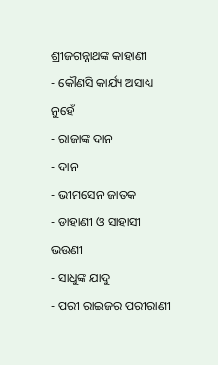ଶ୍ରୀଜଗନ୍ନାଥଙ୍କ କାହାଣୀ
- କୌଣସି କାର୍ଯ୍ୟ ଅସାଧ୍ୟ ନୁହେଁ
- ରାଜାଙ୍କ ଦାନ
- ଦାନ
- ଭୀମସେନ ଜାତକ
- ଡାହାଣୀ ଓ ସାହାସୀ ଭଉଣୀ
- ସାଧୁଙ୍କ ଯାଦୁ
- ପରୀ ରାଇଜର ପରୀରାଣୀ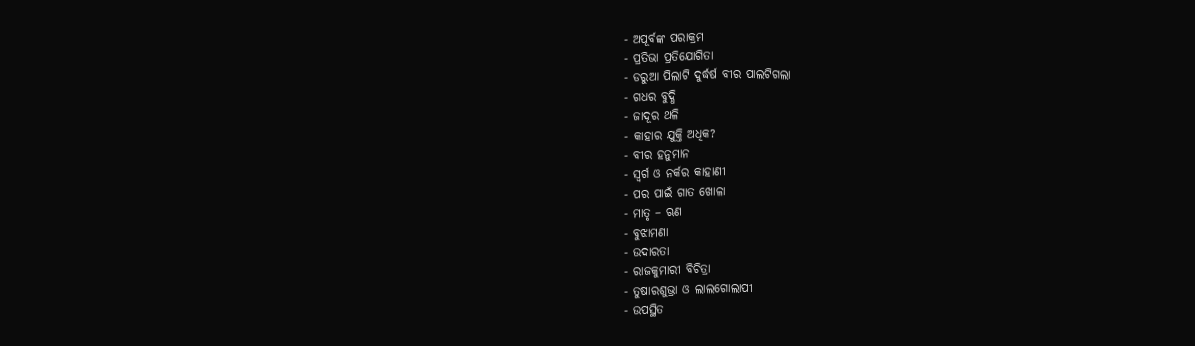- ଅପୂର୍ବଙ୍କ ପରାକ୍ରମ
- ପ୍ରତିଭା ପ୍ରତିଯୋଗିତା
- ଡରୁଆ ପିଲାଟି ଦୁର୍ଦ୍ଧର୍ଷ ବୀର ପାଲଟିଗଲା
- ଗଧର ବୁଦ୍ଧି
- ଜାଦୂର ଥଳି
- କାହାର ଯୁକ୍ତି ଅଧିକ?
- ବୀର ହନୁମାନ
- ସ୍ୱର୍ଗ ଓ ନର୍କର କାହାଣୀ
- ପର ପାଇଁ ଗାତ ଖୋଳା
- ମାତୃ – ଋଣ
- ବୁଝାମଣା
- ଉଦାରତା
- ରାଜକୁମାରୀ ବିଚିତ୍ରା
- ତୁଷାରଶୁଭ୍ରା ଓ ଲାଲଗୋଲାପୀ
- ଉପସ୍ଥିତ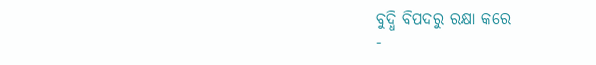ବୁଦ୍ଧି ବିପଦରୁ ରକ୍ଷା କରେ
-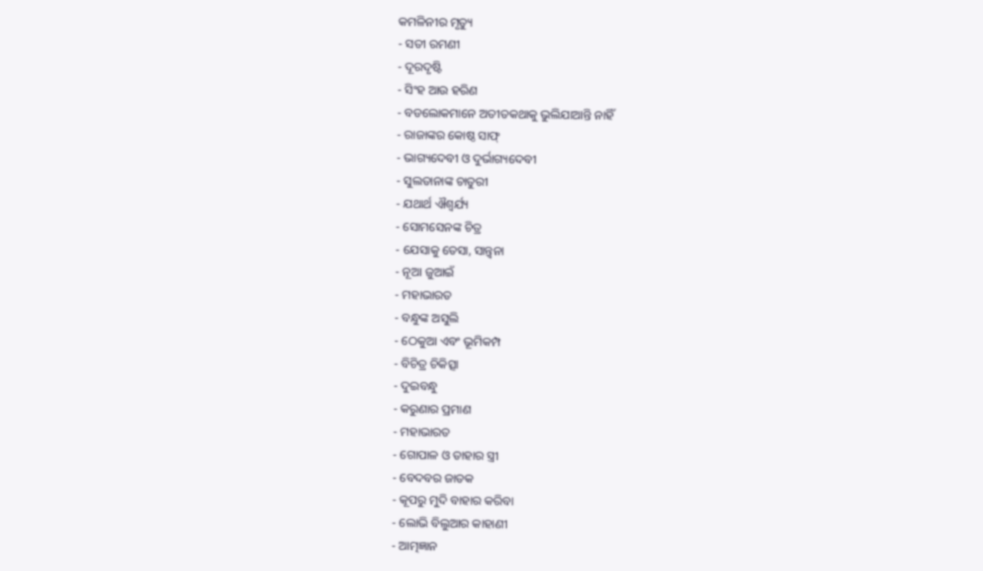କମଳିନୀର ମୃତ୍ୟୁ
- ସତୀ ରମଣୀ
- ଦୂରଦୃଷ୍ଟି
- ସିଂହ ଆଉ ହରିଣ
- ବଡଲୋକମାନେ ଅତୀତକଥାକୁ ଭୁଲିଯାଆନ୍ତି ନାହିଁ
- ରାଜାଙ୍କର କୋଷ୍ଠ ସାଫ୍
- ଭାଗ୍ୟଦେବୀ ଓ ଦୁର୍ଭାଗ୍ୟଦେବୀ
- ସୁଲତାନାଙ୍କ ଚାତୁରୀ
- ଯଥାର୍ଥ ଐଶ୍ୱର୍ଯ୍ୟ
- ସୋମସେନଙ୍କ ଚିତ୍ର
- ଯେସାକୁ ତେସା, ସାନ୍ତ୍ୱନା
- ନୂଆ ଜୁଆଇଁ
- ମହାଭାରତ
- ବନ୍ଧୁଙ୍କ ଅସୁଲି
- ଠେକୁଆ ଏବଂ ଭୂମିକମ୍ପ
- ବିଚିତ୍ର ଚିକିତ୍ସା
- ଦୁଇବନ୍ଧୁ
- କରୁଣାର ପ୍ରମାଣ
- ମହାଭାରତ
- ଗୋପାଳ ଓ ତାହାର ସ୍ତ୍ରୀ
- ବେଦବର ଜାତକ
- କୂପରୁ ମୁଦି ବାହାର କରିବା
- ଲୋଭି ବିଲୁଆର କାହାଣୀ
- ଆତ୍ମଜ୍ଞାନ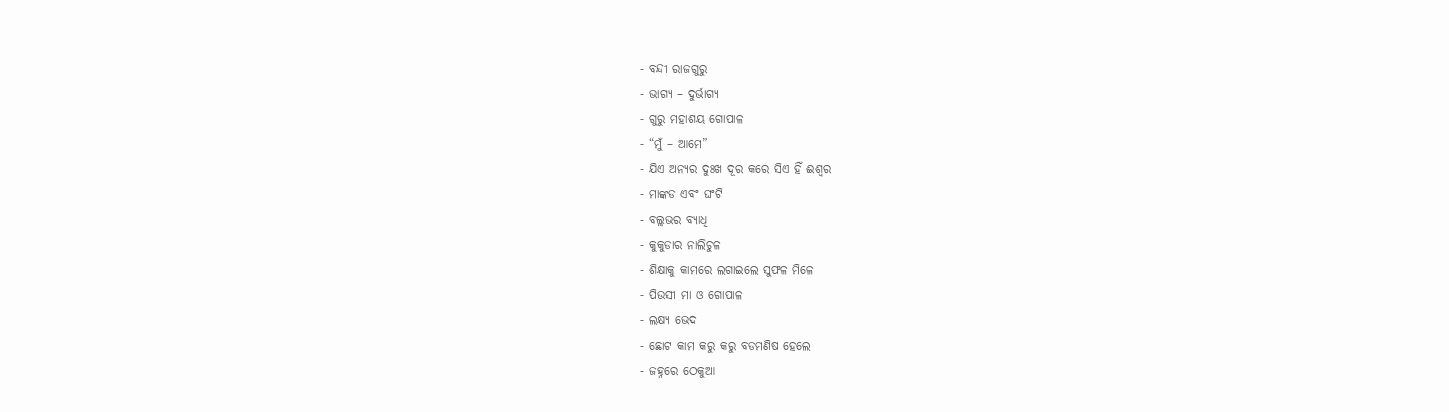- ବନ୍ଦୀ ରାଜଗୁରୁ
- ଭାଗ୍ୟ – ଦୁର୍ଭାଗ୍ୟ
- ଗୁରୁ ମହାଶୟ ଗୋପାଳ
- “ମୁଁ – ଆମେ”
- ଯିଏ ଅନ୍ୟର ଦୁଃଖ ଦୂର କରେ ସିଏ ହିଁ ଈଶ୍ୱର
- ମାଙ୍କଡ ଏବଂ ଘଂଟି
- ବଲ୍ଲଭର ବ୍ୟାଧି
- କୁକୁଡାର ନାଲିଚୁଳ
- ଶିକ୍ଷାକୁ କାମରେ ଲଗାଇଲେ ସୁଫଳ ମିଳେ
- ପିଉସୀ ମା ଓ ଗୋପାଳ
- ଲକ୍ଷ୍ୟ ଭେଦ
- ଛୋଟ କାମ କରୁ କରୁ ବଡମଣିଷ ହେଲେ
- ଜହ୍ନରେ ଠେକୁଆ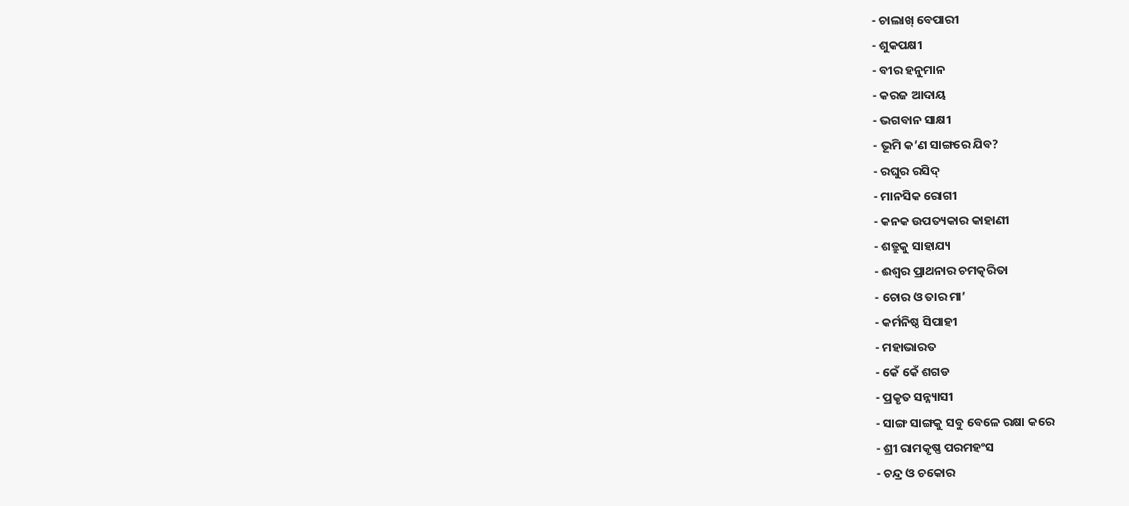- ଚାଲାଖ୍ ବେପାରୀ
- ଶୁକପକ୍ଷୀ
- ବୀର ହନୁମାନ
- କରଜ ଆଦାୟ
- ଭଗବାନ ସାକ୍ଷୀ
- ଭୂମି କ’ଣ ସାଙ୍ଗରେ ଯିବ?
- ରଘୁର ରସିଦ୍
- ମାନସିକ ରୋଗୀ
- କନକ ଉପତ୍ୟକାର କାହାଣୀ
- ଶତ୍ରୁକୁ ସାହାଯ୍ୟ
- ଈଶ୍ୱର ପ୍ରାଥନାର ଚମତ୍କରିତା
- ଚୋର ଓ ତାର ମା’
- କର୍ମନିଷ୍ଠ ସିପାହୀ
- ମହାଭାରତ
- କେଁ କେଁ ଶଗଡ
- ପ୍ରକୃତ ସନ୍ନ୍ୟାସୀ
- ସାଙ୍ଗ ସାଙ୍ଗକୁ ସବୁ ବେଳେ ରକ୍ଷା କରେ
- ଶ୍ରୀ ରାମକୃଷ୍ଣ ପରମହଂସ
- ଚନ୍ଦ୍ର ଓ ଚକୋର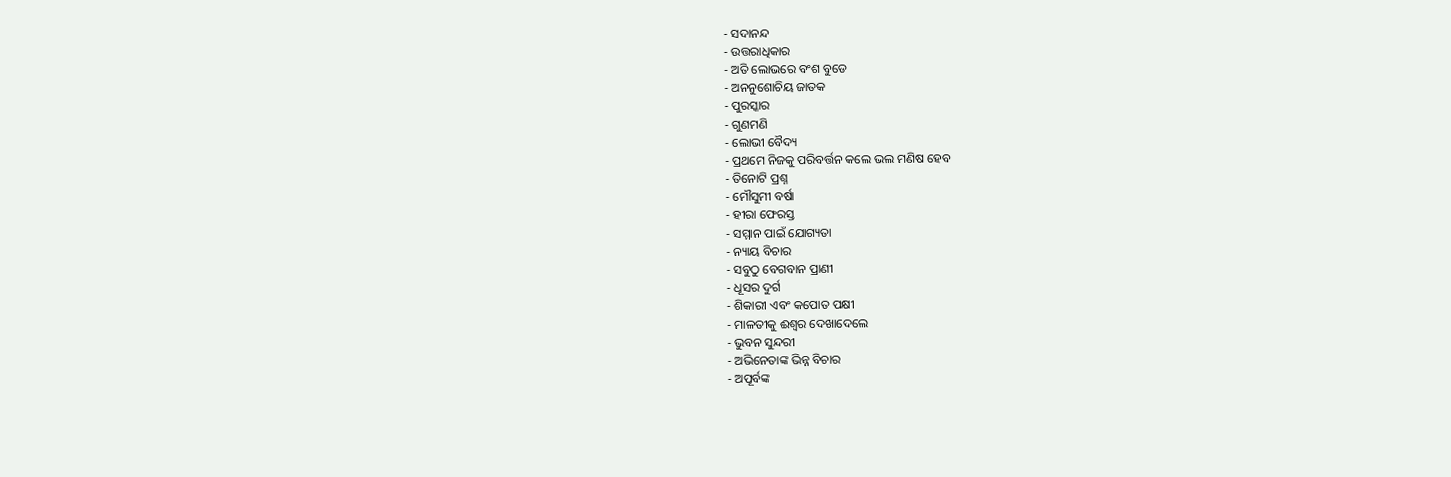- ସଦାନନ୍ଦ
- ଉତ୍ତରାଧିକାର
- ଅତି ଲୋଭରେ ବଂଶ ବୁଡେ
- ଅନନୁଶୋଚିୟ ଜାତକ
- ପୁରସ୍କାର
- ଗୁଣମଣି
- ଲୋଭୀ ବୈଦ୍ୟ
- ପ୍ରଥମେ ନିଜକୁ ପରିବର୍ତ୍ତନ କଲେ ଭଲ ମଣିଷ ହେବ
- ତିନୋଟି ପ୍ରଶ୍ନ
- ମୌସୁମୀ ବର୍ଷା
- ହୀରା ଫେରସ୍ତ
- ସମ୍ମାନ ପାଇଁ ଯୋଗ୍ୟତା
- ନ୍ୟାୟ ବିଚାର
- ସବୁଠୁ ବେଗବାନ ପ୍ରାଣୀ
- ଧୂସର ଦୁର୍ଗ
- ଶିକାରୀ ଏବଂ କପୋତ ପକ୍ଷୀ
- ମାଳତୀକୁ ଈଶ୍ୱର ଦେଖାଦେଲେ
- ଭୁବନ ସୁନ୍ଦରୀ
- ଅଭିନେତାଙ୍କ ଭିନ୍ନ ବିଚାର
- ଅପୂର୍ବଙ୍କ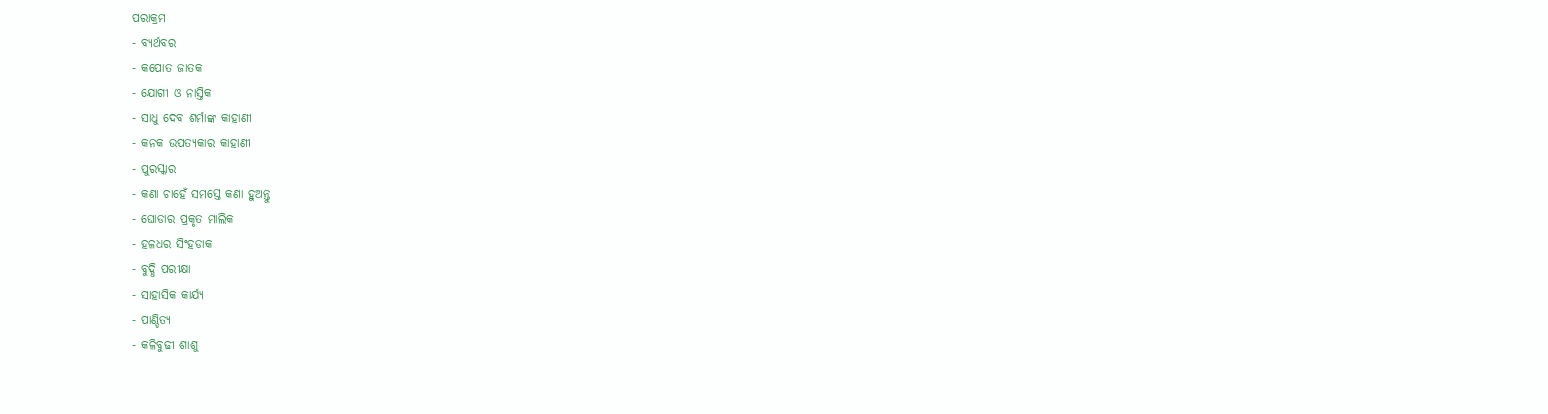ପରାକ୍ରମ
- ବ୍ୟର୍ଥବର
- କପୋତ ଜାତକ
- ଯୋଗୀ ଓ ନାସ୍ତିକ
- ସାଧୁ ଦେବ ଶର୍ମାଙ୍କ କାହାଣୀ
- କନକ ଉପତ୍ୟକାର କାହାଣୀ
- ପୁରସ୍କାର
- କଣା ଚାହେଁ ସମସ୍ତେ କଣା ହୁଅନ୍ତୁ
- ଘୋଡାର ପ୍ରକୃତ ମାଲିକ
- ହଳଧର ସିଂହଡାକ
- ବୁଦ୍ଧି ପରୀକ୍ଷା
- ସାହାସିକ କାର୍ଯ୍ୟ
- ପାଣ୍ଡିତ୍ୟ
- କଳିବୁଢୀ ଶାଶୁ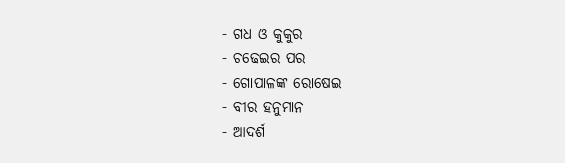- ଗଧ ଓ କୁକୁର
- ଚଢେଇର ପର
- ଗୋପାଳଙ୍କ ରୋଷେଇ
- ବୀର ହନୁମାନ
- ଆଦର୍ଶ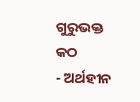ଗୁରୁଭକ୍ତ କଠ
- ଅର୍ଥହୀନ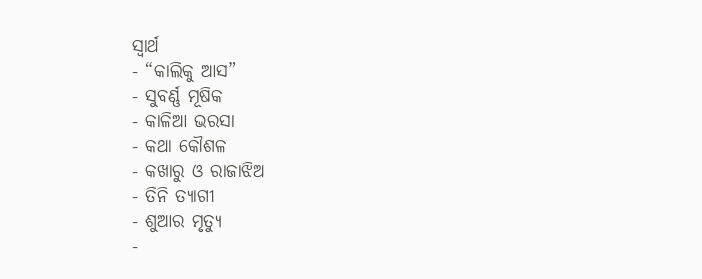ସ୍ୱାର୍ଥ
- “କାଲିକୁ ଆସ”
- ସୁବର୍ଣ୍ଣ ମୂଷିକ
- କାଳିଆ ଭରସା
- କଥା କୌଶଳ
- କଖାରୁ ଓ ରାଜାଝିଅ
- ତିନି ତ୍ୟାଗୀ
- ଶୁଆର ମୃତ୍ୟୁ
-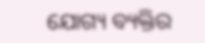ଯୋଗ୍ୟ ବ୍ୟକ୍ତିର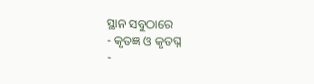ସ୍ଥାନ ସବୁଠାରେ
- କୃତଜ୍ଞ ଓ କୃତଘ୍ନ
-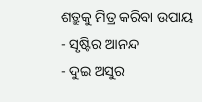ଶତ୍ରୁକୁ ମିତ୍ର କରିବା ଉପାୟ
- ସୃଷ୍ଟିର ଆନନ୍ଦ
- ଦୁଇ ଅସୁର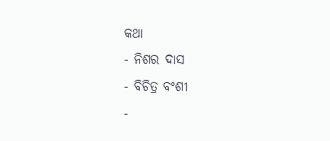କଥା
- ନିଶର ଦାସ
- ବିଚିତ୍ର ବଂଶୀ
-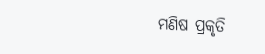ମଣିଷ ପ୍ରକୃତି